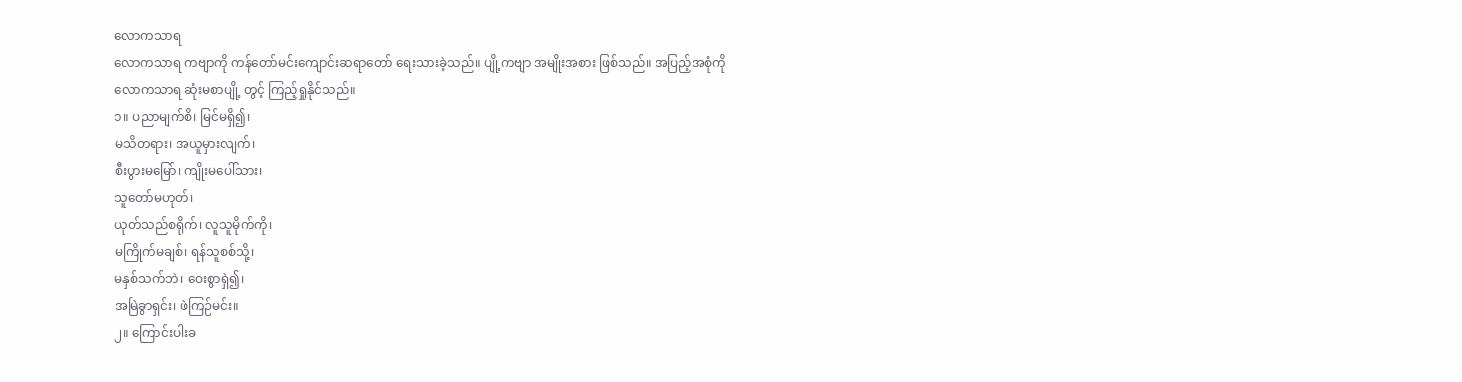လောကသာရ
လောကသာရ ကဗျာကို ကန်တော်မင်းကျောင်းဆရာတော် ရေးသားခဲ့သည်။ ပျို့ကဗျာ အမျိုးအစား ဖြစ်သည်။ အပြည့်အစုံကို လောကသာရ ဆုံးမစာပျို့ တွင့် ကြည့်ရှုနိုင်သည်။
၁။ ပညာမျက်စိ၊ မြင်မရှိ၍၊
မသိတရား၊ အယူမှားလျက်၊
စီးပွားမမြော်၊ ကျိုးမပေါ်သား၊
သူတော်မဟုတ်၊
ယုတ်သည်စရိုက်၊ လူသူမိုက်ကို၊
မကြိုက်မချစ်၊ ရန်သူစစ်သို့၊
မနှစ်သက်ဘဲ၊ ဝေးစွာရှဲ၍၊
အမြဲခွာရှင်း၊ ဖဲကြဉ်မင်း။
၂။ ကြောင်းပါးခ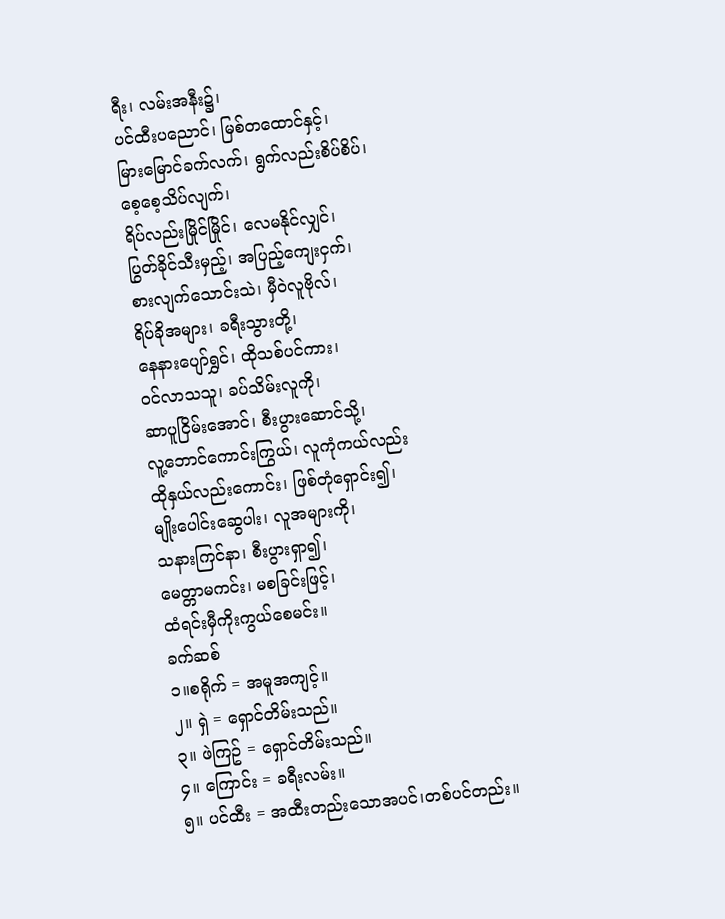ရီး၊ လမ်းအနီး၌၊
ပင်ထီးပညောင်၊ မြစ်တထောင်နှင့်၊
မြားမြောင်ခက်လက်၊ ရွက်လည်းစိပ်စိပ်၊
စေ့စေ့သိပ်လျက်၊
ရိပ်လည်းမြိုင်မြိုင်၊ လေမနိုင်လျှင်၊
ပြွတ်ခိုင်သီးမှည့်၊ အပြည့်ကျေးငှက်၊
စားလျက်သောင်းသဲ၊ မှီဝဲလူဗိုလ်၊
ရိပ်ခိုအများ၊ ခရီးသွားတို့၊
နေနားပျော်ရွှင်၊ ထိုသစ်ပင်ကား၊
ဝင်လာသသူ၊ ခပ်သိမ်းလူကို၊
ဆာပူငြိမ်းအောင်၊ စီးပွားဆောင်သို့၊
လူ့ဘောင်ကောင်းကြွယ်၊ လူကုံကယ်လည်း
ထိုနှယ်လည်းကောင်း၊ ဖြစ်တုံရှောင်း၍၊
မျိုးပေါင်းဆွေပါး၊ လူအများကို၊
သနားကြင်နာ၊ စီးပွားရှာ၍၊
မေတ္တာမကင်း၊ မစခြင်းဖြင့်၊
ထံရင်းမှီကိုးကွယ်စေမင်း။
ခက်ဆစ်
၁။စရိုက် = အမူအကျင့်။
၂။ ရှဲ = ရှောင်တိမ်းသည်။
၃။ ဖဲကြဥ် = ရှောင်တိမ်းသည်။
၄။ ကြောင်း = ခရီးလမ်း။
၅။ ပင်ထီး = အထီးတည်းသောအပင်၊တစ်ပင်တည်း။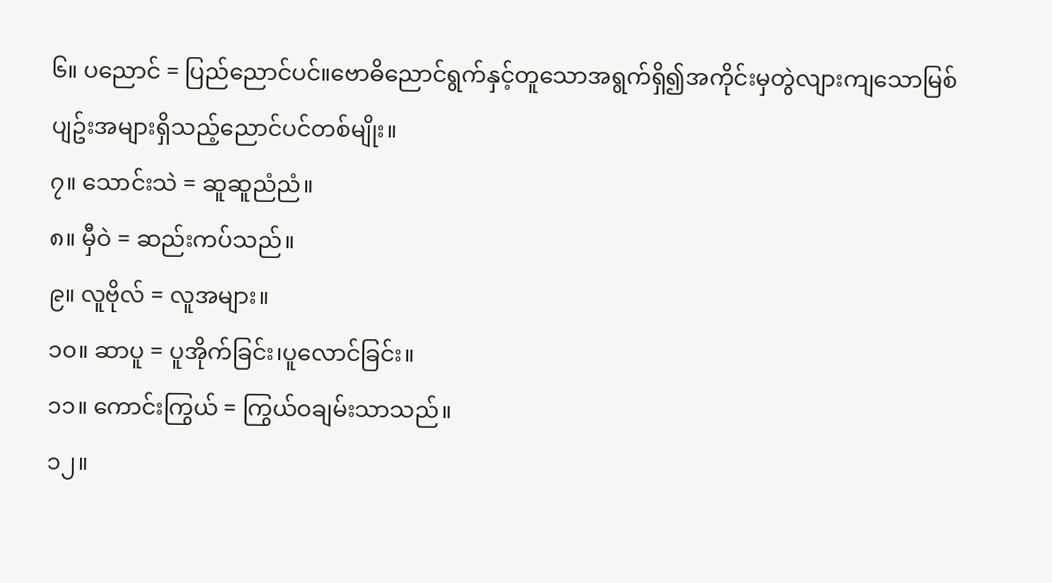၆။ ပညောင် = ပြည်ညောင်ပင်။ဗောဓိညောင်ရွက်နှင့်တူသောအရွက်ရှိ၍အကိုင်းမှတွဲလျားကျသောမြစ်ပျဥ်းအများရှိသည့်ညောင်ပင်တစ်မျိုး။
၇။ သောင်းသဲ = ဆူဆူညံညံ။
၈။ မှီဝဲ = ဆည်းကပ်သည်။
၉။ လူဗိုလ် = လူအများ။
၁၀။ ဆာပူ = ပူအိုက်ခြင်း၊ပူလောင်ခြင်း။
၁၁။ ကောင်းကြွယ် = ကြွယ်ဝချမ်းသာသည်။
၁၂။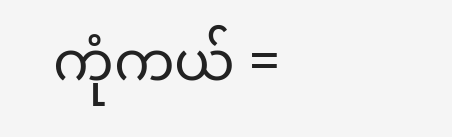ကုံကယ် =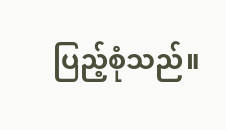ပြည့်စုံသည်။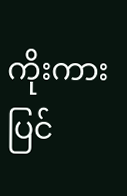ကိုးကား
ပြင်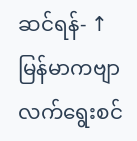ဆင်ရန်- ↑ မြန်မာကဗျာလက်ရွေးစင်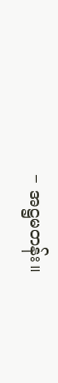− အဋ္ဌမတန်း။